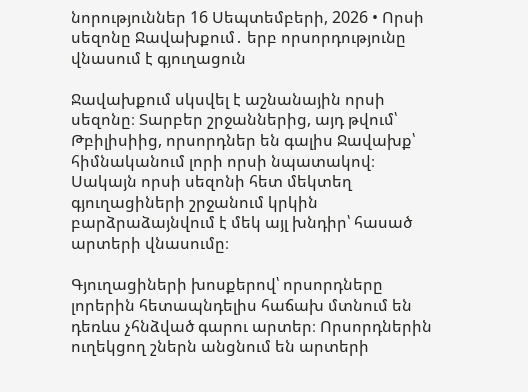նորություններ 16 Սեպտեմբերի, 2026 • Որսի սեզոնը Ջավախքում․ երբ որսորդությունը վնասում է գյուղացուն

Ջավախքում սկսվել է աշնանային որսի սեզոնը։ Տարբեր շրջաններից, այդ թվում՝ Թբիլիսիից, որսորդներ են գալիս Ջավախք՝ հիմնականում լորի որսի նպատակով։ Սակայն որսի սեզոնի հետ մեկտեղ գյուղացիների շրջանում կրկին բարձրաձայնվում է մեկ այլ խնդիր՝ հասած արտերի վնասումը։

Գյուղացիների խոսքերով՝ որսորդները լորերին հետապնդելիս հաճախ մտնում են դեռևս չհնձված գարու արտեր։ Որսորդներին ուղեկցող շներն անցնում են արտերի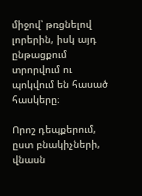միջով՝ թռցնելով լորերին, իսկ այդ ընթացքում տրորվում ու պոկվում են հասած հասկերը։

Որոշ դեպքերում, ըստ բնակիչների, վնասն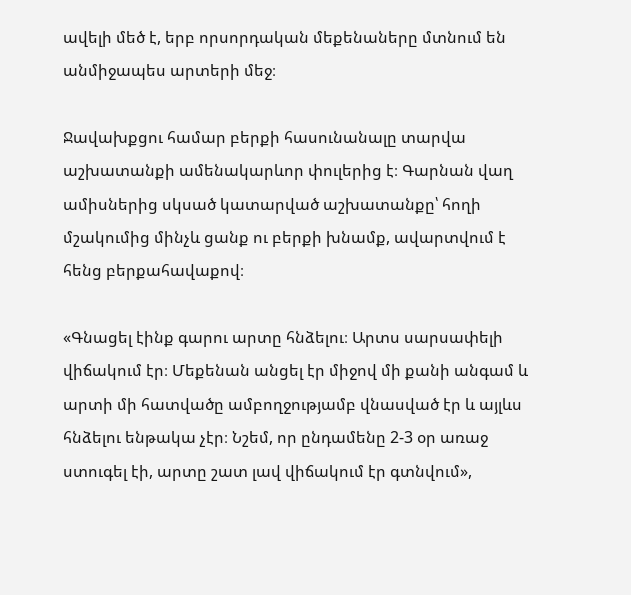ավելի մեծ է, երբ որսորդական մեքենաները մտնում են անմիջապես արտերի մեջ։

Ջավախքցու համար բերքի հասունանալը տարվա աշխատանքի ամենակարևոր փուլերից է։ Գարնան վաղ ամիսներից սկսած կատարված աշխատանքը՝ հողի մշակումից մինչև ցանք ու բերքի խնամք, ավարտվում է հենց բերքահավաքով։

«Գնացել էինք գարու արտը հնձելու։ Արտս սարսափելի վիճակում էր։ Մեքենան անցել էր միջով մի քանի անգամ և արտի մի հատվածը ամբողջությամբ վնասված էր և այլևս հնձելու ենթակա չէր։ Նշեմ, որ ընդամենը 2-3 օր առաջ ստուգել էի, արտը շատ լավ վիճակում էր գտնվում»,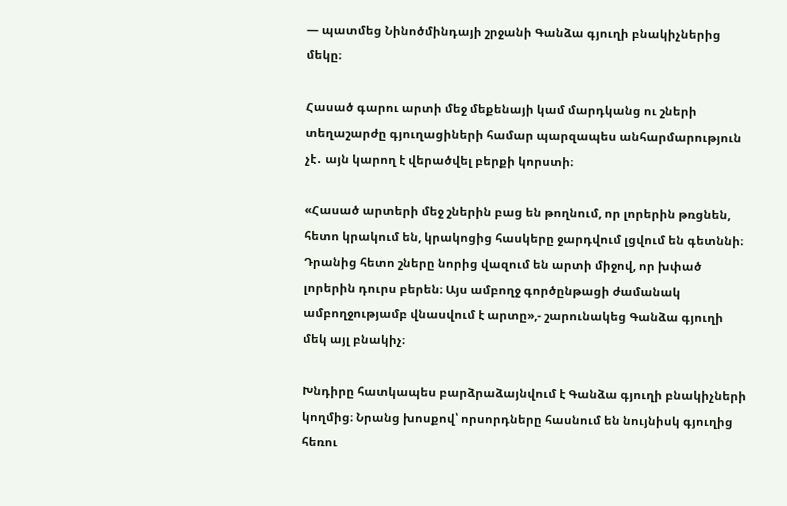— պատմեց Նինոծմինդայի շրջանի Գանձա գյուղի բնակիչներից մեկը։

Հասած գարու արտի մեջ մեքենայի կամ մարդկանց ու շների տեղաշարժը գյուղացիների համար պարզապես անհարմարություն չէ․ այն կարող է վերածվել բերքի կորստի։

«Հասած արտերի մեջ շներին բաց են թողնում, որ լորերին թռցնեն, հետո կրակում են, կրակոցից հասկերը ջարդվում լցվում են գետննի։ Դրանից հետո շները նորից վազում են արտի միջով, որ խփած լորերին դուրս բերեն։ Այս ամբողջ գործընթացի ժամանակ ամբողջությամբ վնասվում է արտը»,- շարունակեց Գանձա գյուղի մեկ այլ բնակիչ։

Խնդիրը հատկապես բարձրաձայնվում է Գանձա գյուղի բնակիչների կողմից։ Նրանց խոսքով՝ որսորդները հասնում են նույնիսկ գյուղից հեռու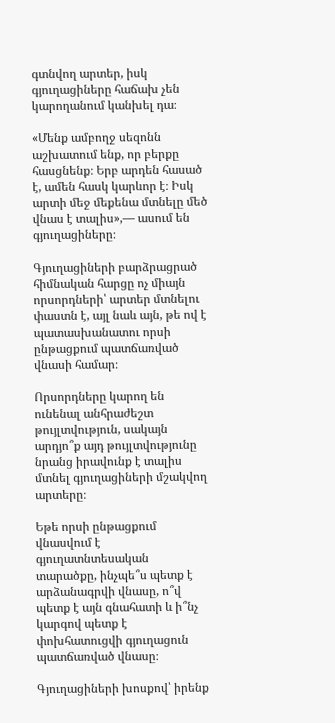գտնվող արտեր, իսկ գյուղացիները հաճախ չեն կարողանում կանխել դա։

«Մենք ամբողջ սեզոնն աշխատում ենք, որ բերքը հասցնենք։ Երբ արդեն հասած է, ամեն հասկ կարևոր է։ Իսկ արտի մեջ մեքենա մտնելը մեծ վնաս է տալիս»,— ասում են գյուղացիները։

Գյուղացիների բարձրացրած հիմնական հարցը ոչ միայն որսորդների՝ արտեր մտնելու փաստն է, այլ նաև այն, թե ով է պատասխանատու որսի ընթացքում պատճառված վնասի համար։

Որսորդները կարող են ունենալ անհրաժեշտ թույլտվություն, սակայն արդյո՞ք այդ թույլտվությունը նրանց իրավունք է տալիս մտնել գյուղացիների մշակվող արտերը։

Եթե որսի ընթացքում վնասվում է գյուղատնտեսական տարածքը, ինչպե՞ս պետք է արձանագրվի վնասը, ո՞վ պետք է այն գնահատի և ի՞նչ կարգով պետք է փոխհատուցվի գյուղացուն պատճառված վնասը։

Գյուղացիների խոսքով՝ իրենք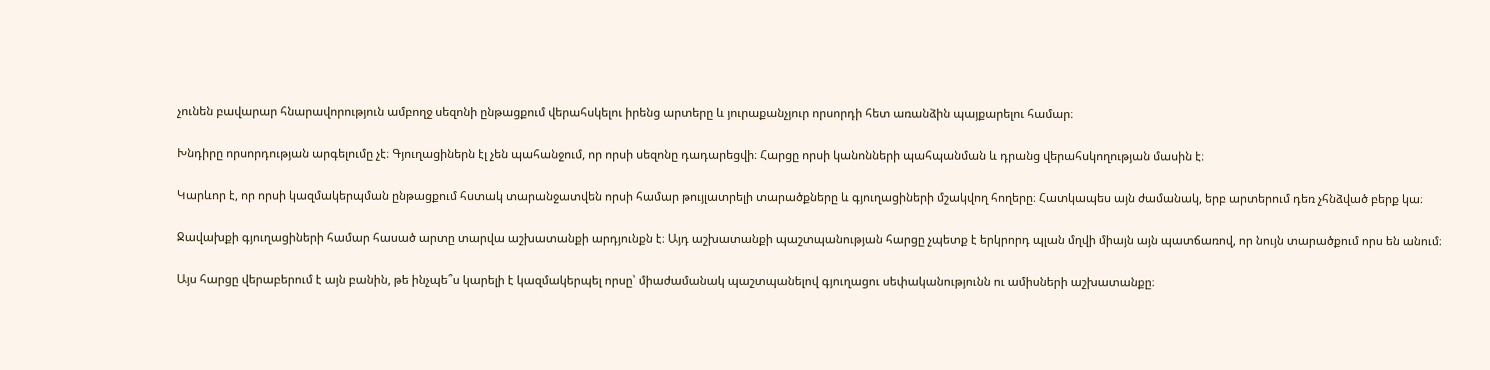չունեն բավարար հնարավորություն ամբողջ սեզոնի ընթացքում վերահսկելու իրենց արտերը և յուրաքանչյուր որսորդի հետ առանձին պայքարելու համար։

Խնդիրը որսորդության արգելումը չէ։ Գյուղացիներն էլ չեն պահանջում, որ որսի սեզոնը դադարեցվի։ Հարցը որսի կանոնների պահպանման և դրանց վերահսկողության մասին է։

Կարևոր է, որ որսի կազմակերպման ընթացքում հստակ տարանջատվեն որսի համար թույլատրելի տարածքները և գյուղացիների մշակվող հողերը։ Հատկապես այն ժամանակ, երբ արտերում դեռ չհնձված բերք կա։

Ջավախքի գյուղացիների համար հասած արտը տարվա աշխատանքի արդյունքն է։ Այդ աշխատանքի պաշտպանության հարցը չպետք է երկրորդ պլան մղվի միայն այն պատճառով, որ նույն տարածքում որս են անում։

Այս հարցը վերաբերում է այն բանին, թե ինչպե՞ս կարելի է կազմակերպել որսը՝ միաժամանակ պաշտպանելով գյուղացու սեփականությունն ու ամիսների աշխատանքը։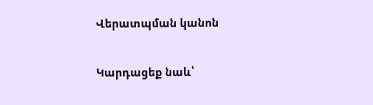Վերատպման կանոն

Կարդացեք նաև՝